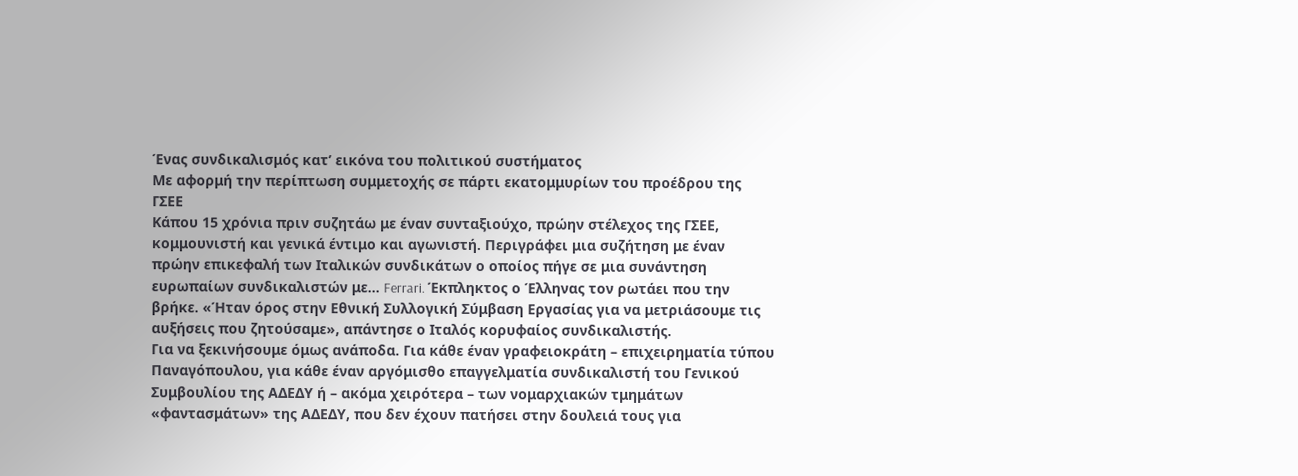Ένας συνδικαλισμός κατ’ εικόνα του πολιτικού συστήματος
Με αφορμή την περίπτωση συμμετοχής σε πάρτι εκατομμυρίων του προέδρου της ΓΣΕΕ
Κάπου 15 χρόνια πριν συζητάω με έναν συνταξιούχο, πρώην στέλεχος της ΓΣΕΕ, κομμουνιστή και γενικά έντιμο και αγωνιστή. Περιγράφει μια συζήτηση με έναν πρώην επικεφαλή των Ιταλικών συνδικάτων ο οποίος πήγε σε μια συνάντηση ευρωπαίων συνδικαλιστών με… Ferrari. Έκπληκτος ο Έλληνας τον ρωτάει που την βρήκε. «Ήταν όρος στην Εθνική Συλλογική Σύμβαση Εργασίας για να μετριάσουμε τις αυξήσεις που ζητούσαμε», απάντησε ο Ιταλός κορυφαίος συνδικαλιστής.
Για να ξεκινήσουμε όμως ανάποδα. Για κάθε έναν γραφειοκράτη – επιχειρηματία τύπου Παναγόπουλου, για κάθε έναν αργόμισθο επαγγελματία συνδικαλιστή του Γενικού Συμβουλίου της ΑΔΕΔΥ ή – ακόμα χειρότερα – των νομαρχιακών τμημάτων «φαντασμάτων» της ΑΔΕΔΥ, που δεν έχουν πατήσει στην δουλειά τους για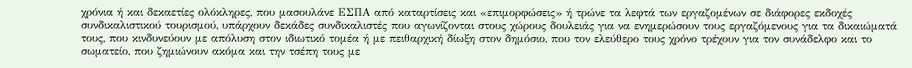χρόνια ή και δεκαετίες ολόκληρες, που μασουλάνε ΕΣΠΑ από καταρτίσεις και «επιμορφώσεις» ή τρώνε τα λεφτά των εργαζομένων σε διάφορες εκδοχές συνδικαλιστικού τουρισμού, υπάρχουν δεκάδες συνδικαλιστές που αγωνίζονται στους χώρους δουλειάς για να ενημερώσουν τους εργαζόμενους για τα δικαιώματά τους, που κινδυνεύουν με απόλυση στον ιδιωτικό τομέα ή με πειθαρχική δίωξη στον δημόσιο, που τον ελεύθερο τους χρόνο τρέχουν για τον συνάδελφο και το σωματείο, που ζημιώνουν ακόμα και την τσέπη τους με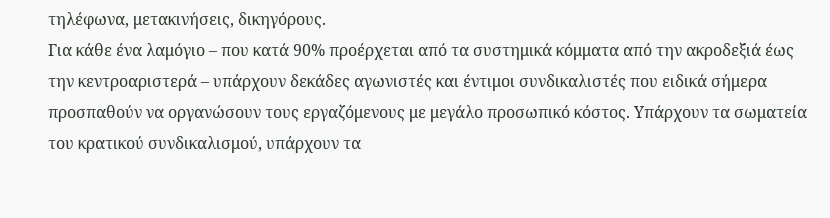τηλέφωνα, μετακινήσεις, δικηγόρους.
Για κάθε ένα λαμόγιο – που κατά 90% προέρχεται από τα συστημικά κόμματα από την ακροδεξιά έως την κεντροαριστερά – υπάρχουν δεκάδες αγωνιστές και έντιμοι συνδικαλιστές που ειδικά σήμερα προσπαθούν να οργανώσουν τους εργαζόμενους με μεγάλο προσωπικό κόστος. Υπάρχουν τα σωματεία του κρατικού συνδικαλισμού, υπάρχουν τα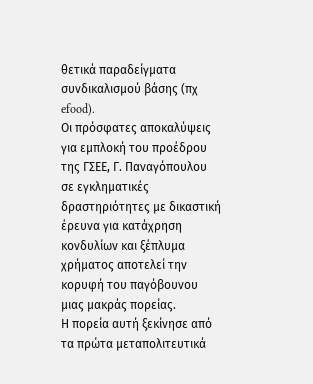θετικά παραδείγματα συνδικαλισμού βάσης (πχ efood).
Οι πρόσφατες αποκαλύψεις για εμπλοκή του προέδρου της ΓΣΕΕ, Γ. Παναγόπουλου σε εγκληματικές δραστηριότητες με δικαστική έρευνα για κατάχρηση κονδυλίων και ξέπλυμα χρήματος αποτελεί την κορυφή του παγόβουνου μιας μακράς πορείας.
Η πορεία αυτή ξεκίνησε από τα πρώτα μεταπολιτευτικά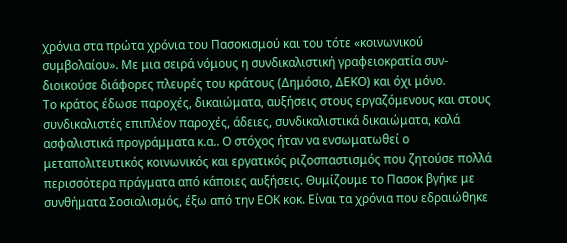χρόνια στα πρώτα χρόνια του Πασοκισμού και του τότε «κοινωνικού συμβολαίου». Με μια σειρά νόμους η συνδικαλιστική γραφειοκρατία συν-διοικούσε διάφορες πλευρές του κράτους (Δημόσιο, ΔΕΚΟ) και όχι μόνο.
Το κράτος έδωσε παροχές, δικαιώματα, αυξήσεις στους εργαζόμενους και στους συνδικαλιστές επιπλέον παροχές, άδειες, συνδικαλιστικά δικαιώματα, καλά ασφαλιστικά προγράμματα κ.α.. Ο στόχος ήταν να ενσωματωθεί ο μεταπολιτευτικός κοινωνικός και εργατικός ριζοσπαστισμός που ζητούσε πολλά περισσότερα πράγματα από κάποιες αυξήσεις. Θυμίζουμε το Πασοκ βγήκε με συνθήματα Σοσιαλισμός, έξω από την ΕΟΚ κοκ. Είναι τα χρόνια που εδραιώθηκε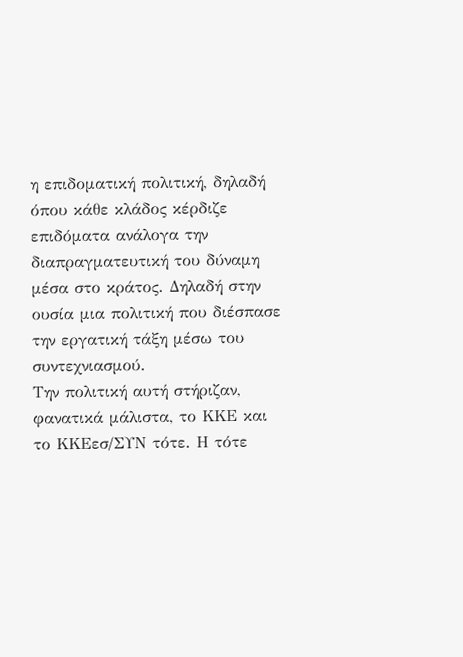η επιδοματική πολιτική, δηλαδή όπου κάθε κλάδος κέρδιζε επιδόματα ανάλογα την διαπραγματευτική του δύναμη μέσα στο κράτος. Δηλαδή στην ουσία μια πολιτική που διέσπασε την εργατική τάξη μέσω του συντεχνιασμού.
Την πολιτική αυτή στήριζαν, φανατικά μάλιστα, το ΚΚΕ και το ΚΚΕεσ/ΣΥΝ τότε. Η τότε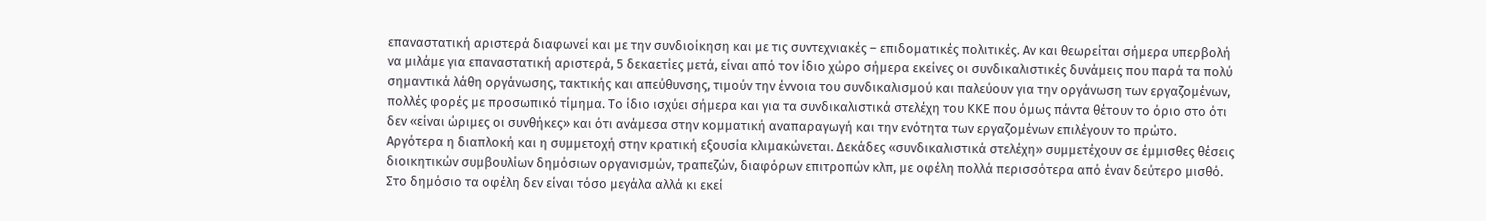επαναστατική αριστερά διαφωνεί και με την συνδιοίκηση και με τις συντεχνιακές – επιδοματικές πολιτικές. Αν και θεωρείται σήμερα υπερβολή να μιλάμε για επαναστατική αριστερά, 5 δεκαετίες μετά, είναι από τον ίδιο χώρο σήμερα εκείνες οι συνδικαλιστικές δυνάμεις που παρά τα πολύ σημαντικά λάθη οργάνωσης, τακτικής και απεύθυνσης, τιμούν την έννοια του συνδικαλισμού και παλεύουν για την οργάνωση των εργαζομένων, πολλές φορές με προσωπικό τίμημα. Το ίδιο ισχύει σήμερα και για τα συνδικαλιστικά στελέχη του ΚΚΕ που όμως πάντα θέτουν το όριο στο ότι δεν «είναι ώριμες οι συνθήκες» και ότι ανάμεσα στην κομματική αναπαραγωγή και την ενότητα των εργαζομένων επιλέγουν το πρώτο.
Αργότερα η διαπλοκή και η συμμετοχή στην κρατική εξουσία κλιμακώνεται. Δεκάδες «συνδικαλιστικά στελέχη» συμμετέχουν σε έμμισθες θέσεις διοικητικών συμβουλίων δημόσιων οργανισμών, τραπεζών, διαφόρων επιτροπών κλπ, με οφέλη πολλά περισσότερα από έναν δεύτερο μισθό. Στο δημόσιο τα οφέλη δεν είναι τόσο μεγάλα αλλά κι εκεί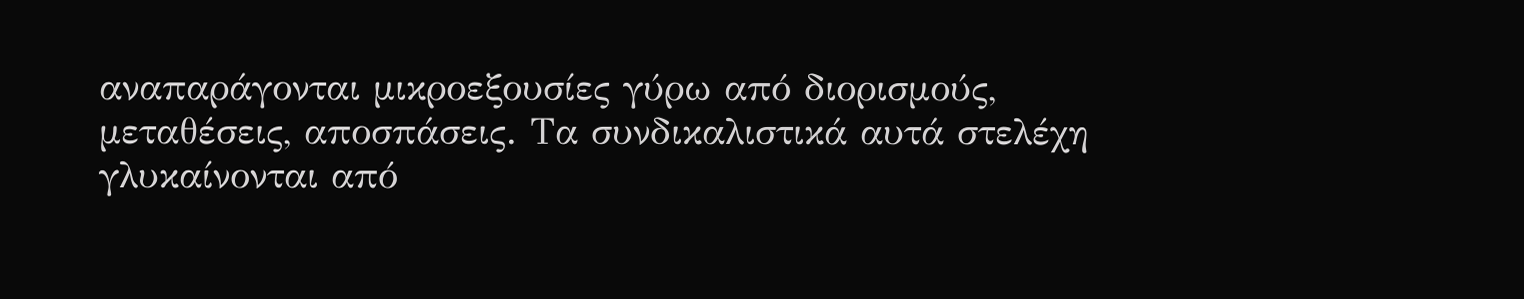αναπαράγονται μικροεξουσίες γύρω από διορισμούς, μεταθέσεις, αποσπάσεις. Τα συνδικαλιστικά αυτά στελέχη γλυκαίνονται από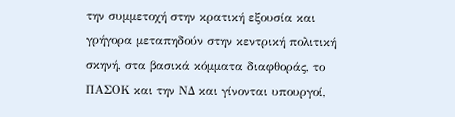την συμμετοχή στην κρατική εξουσία και γρήγορα μεταπηδούν στην κεντρική πολιτική σκηνή, στα βασικά κόμματα διαφθοράς, το ΠΑΣΟΚ και την ΝΔ και γίνονται υπουργοί,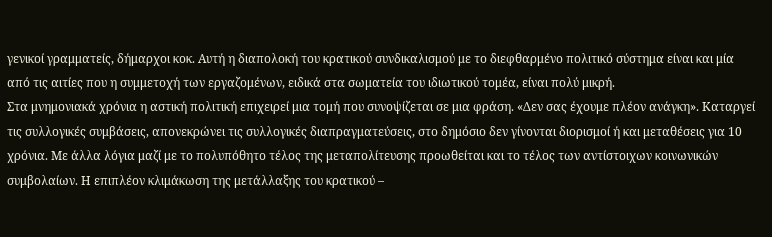γενικοί γραμματείς, δήμαρχοι κοκ. Αυτή η διαπολοκή του κρατικού συνδικαλισμού με το διεφθαρμένο πολιτικό σύστημα είναι και μία από τις αιτίες που η συμμετοχή των εργαζομένων, ειδικά στα σωματεία του ιδιωτικού τομέα, είναι πολύ μικρή.
Στα μνημονιακά χρόνια η αστική πολιτική επιχειρεί μια τομή που συνοψίζεται σε μια φράση. «Δεν σας έχουμε πλέον ανάγκη». Καταργεί τις συλλογικές συμβάσεις, απονεκρώνει τις συλλογικές διαπραγματεύσεις, στο δημόσιο δεν γίνονται διορισμοί ή και μεταθέσεις για 10 χρόνια. Με άλλα λόγια μαζί με το πολυπόθητο τέλος της μεταπολίτευσης προωθείται και το τέλος των αντίστοιχων κοινωνικών συμβολαίων. Η επιπλέον κλιμάκωση της μετάλλαξης του κρατικού –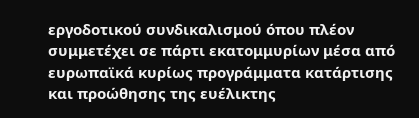εργοδοτικού συνδικαλισμού όπου πλέον συμμετέχει σε πάρτι εκατομμυρίων μέσα από ευρωπαϊκά κυρίως προγράμματα κατάρτισης και προώθησης της ευέλικτης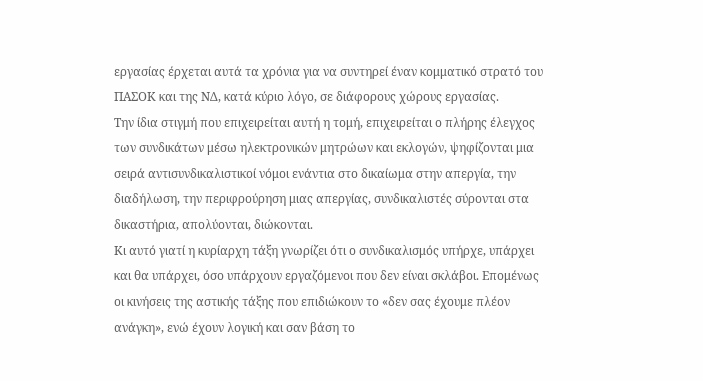εργασίας έρχεται αυτά τα χρόνια για να συντηρεί έναν κομματικό στρατό του ΠΑΣΟΚ και της ΝΔ, κατά κύριο λόγο, σε διάφορους χώρους εργασίας.
Την ίδια στιγμή που επιχειρείται αυτή η τομή, επιχειρείται ο πλήρης έλεγχος των συνδικάτων μέσω ηλεκτρονικών μητρώων και εκλογών, ψηφίζονται μια σειρά αντισυνδικαλιστικοί νόμοι ενάντια στο δικαίωμα στην απεργία, την διαδήλωση, την περιφρούρηση μιας απεργίας, συνδικαλιστές σύρονται στα δικαστήρια, απολύονται, διώκονται.
Κι αυτό γιατί η κυρίαρχη τάξη γνωρίζει ότι ο συνδικαλισμός υπήρχε, υπάρχει και θα υπάρχει, όσο υπάρχουν εργαζόμενοι που δεν είναι σκλάβοι. Επομένως οι κινήσεις της αστικής τάξης που επιδιώκουν το «δεν σας έχουμε πλέον ανάγκη», ενώ έχουν λογική και σαν βάση το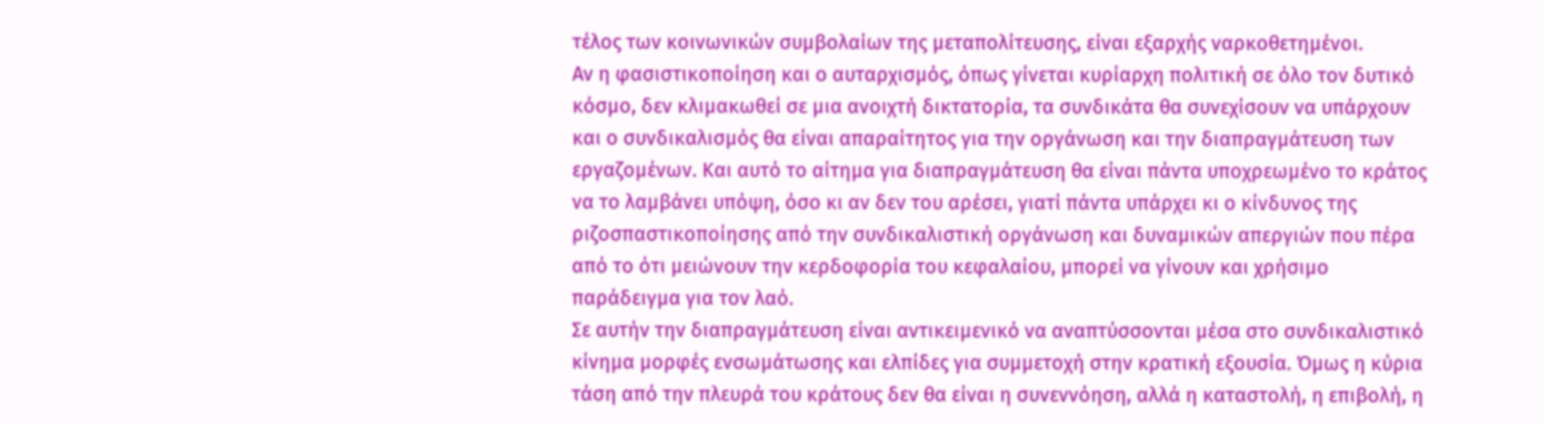τέλος των κοινωνικών συμβολαίων της μεταπολίτευσης, είναι εξαρχής ναρκοθετημένοι.
Αν η φασιστικοποίηση και ο αυταρχισμός, όπως γίνεται κυρίαρχη πολιτική σε όλο τον δυτικό κόσμο, δεν κλιμακωθεί σε μια ανοιχτή δικτατορία, τα συνδικάτα θα συνεχίσουν να υπάρχουν και ο συνδικαλισμός θα είναι απαραίτητος για την οργάνωση και την διαπραγμάτευση των εργαζομένων. Και αυτό το αίτημα για διαπραγμάτευση θα είναι πάντα υποχρεωμένο το κράτος να το λαμβάνει υπόψη, όσο κι αν δεν του αρέσει, γιατί πάντα υπάρχει κι ο κίνδυνος της ριζοσπαστικοποίησης από την συνδικαλιστική οργάνωση και δυναμικών απεργιών που πέρα από το ότι μειώνουν την κερδοφορία του κεφαλαίου, μπορεί να γίνουν και χρήσιμο παράδειγμα για τον λαό.
Σε αυτήν την διαπραγμάτευση είναι αντικειμενικό να αναπτύσσονται μέσα στο συνδικαλιστικό κίνημα μορφές ενσωμάτωσης και ελπίδες για συμμετοχή στην κρατική εξουσία. Όμως η κύρια τάση από την πλευρά του κράτους δεν θα είναι η συνεννόηση, αλλά η καταστολή, η επιβολή, η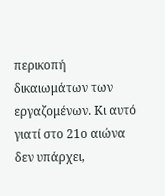περικοπή δικαιωμάτων των εργαζομένων. Κι αυτό γιατί στο 21ο αιώνα δεν υπάρχει,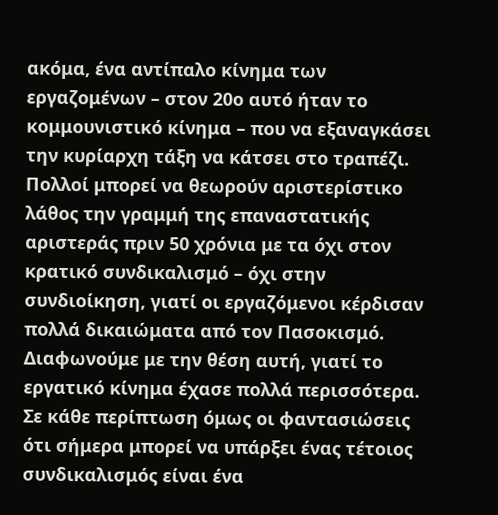ακόμα, ένα αντίπαλο κίνημα των εργαζομένων – στον 20ο αυτό ήταν το κομμουνιστικό κίνημα – που να εξαναγκάσει την κυρίαρχη τάξη να κάτσει στο τραπέζι.
Πολλοί μπορεί να θεωρούν αριστερίστικο λάθος την γραμμή της επαναστατικής αριστεράς πριν 50 χρόνια με τα όχι στον κρατικό συνδικαλισμό – όχι στην συνδιοίκηση, γιατί οι εργαζόμενοι κέρδισαν πολλά δικαιώματα από τον Πασοκισμό. Διαφωνούμε με την θέση αυτή, γιατί το εργατικό κίνημα έχασε πολλά περισσότερα. Σε κάθε περίπτωση όμως οι φαντασιώσεις ότι σήμερα μπορεί να υπάρξει ένας τέτοιος συνδικαλισμός είναι ένα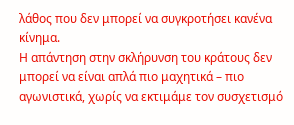λάθος που δεν μπορεί να συγκροτήσει κανένα κίνημα.
Η απάντηση στην σκλήρυνση του κράτους δεν μπορεί να είναι απλά πιο μαχητικά – πιο αγωνιστικά, χωρίς να εκτιμάμε τον συσχετισμό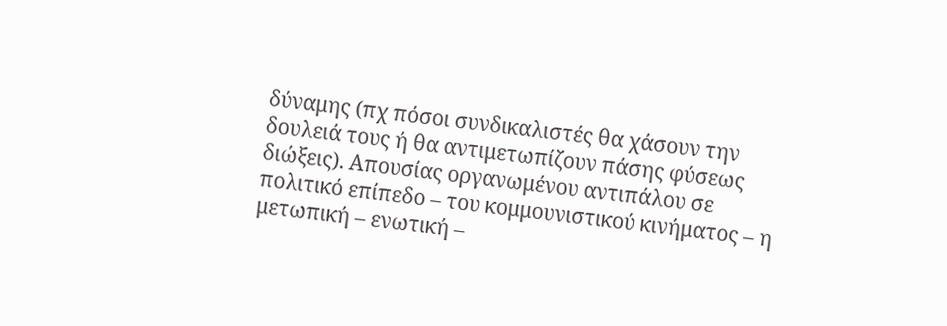δύναμης (πχ πόσοι συνδικαλιστές θα χάσουν την δουλειά τους ή θα αντιμετωπίζουν πάσης φύσεως διώξεις). Απουσίας οργανωμένου αντιπάλου σε πολιτικό επίπεδο – του κομμουνιστικού κινήματος – η μετωπική – ενωτική –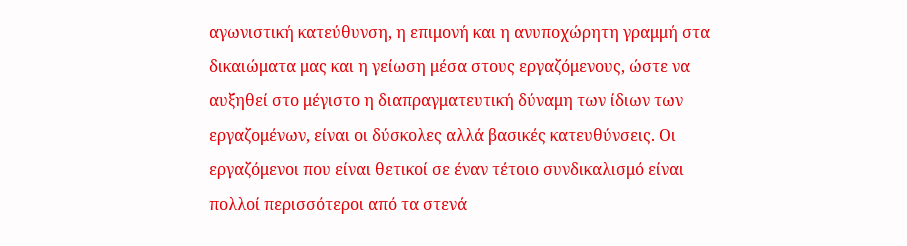αγωνιστική κατεύθυνση, η επιμονή και η ανυποχώρητη γραμμή στα δικαιώματα μας και η γείωση μέσα στους εργαζόμενους, ώστε να αυξηθεί στο μέγιστο η διαπραγματευτική δύναμη των ίδιων των εργαζομένων, είναι οι δύσκολες αλλά βασικές κατευθύνσεις. Οι εργαζόμενοι που είναι θετικοί σε έναν τέτοιο συνδικαλισμό είναι πολλοί περισσότεροι από τα στενά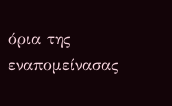όρια της εναπομείνασας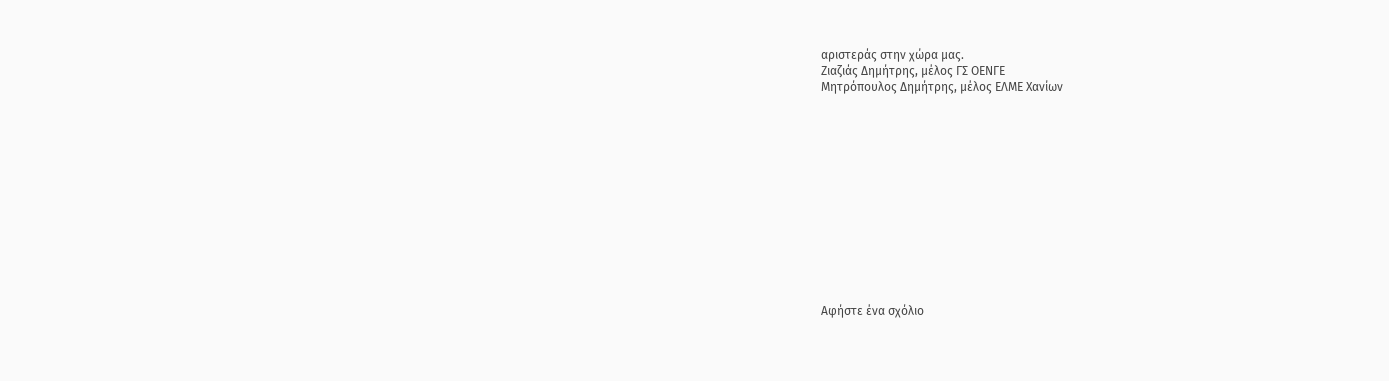αριστεράς στην χώρα μας.
Ζιαζιάς Δημήτρης, μέλος ΓΣ ΟΕΝΓΕ
Μητρόπουλος Δημήτρης, μέλος ΕΛΜΕ Χανίων













Αφήστε ένα σχόλιο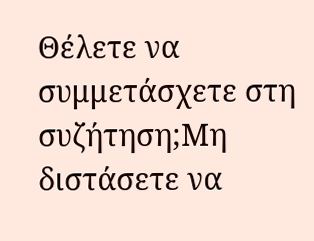Θέλετε να συμμετάσχετε στη συζήτηση;Μη διστάσετε να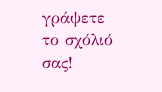γράψετε το σχόλιό σας!